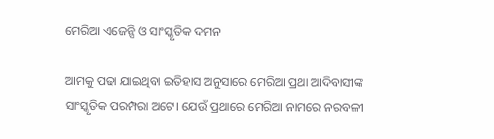ମେରିଆ ଏଜେନ୍ସି ଓ ସାଂସ୍କୃତିକ ଦମନ

ଆମକୁ ପଢା ଯାଇଥିବା ଇତିହାସ ଅନୁସାରେ ମେରିଆ ପ୍ରଥା ଆଦିବାସୀଙ୍କ ସାଂସ୍କୃତିକ ପରମ୍ପରା ଅଟେ। ଯେଉଁ ପ୍ରଥାରେ ମେରିଆ ନାମରେ ନରବଳୀ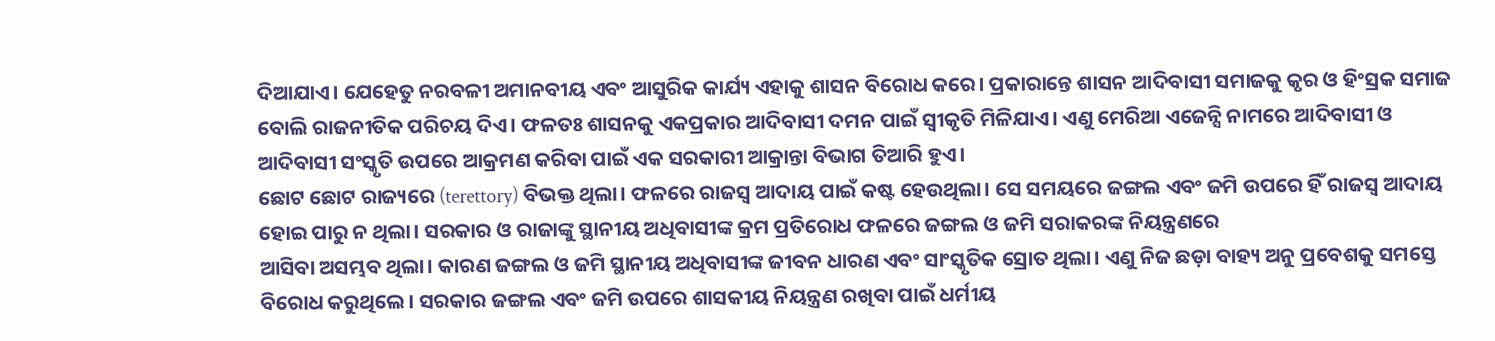ଦିଆଯାଏ। ଯେହେତୁ ନରବଳୀ ଅମାନବୀୟ ଏବଂ ଆସୁରିକ କାର୍ଯ୍ୟ ଏହାକୁ ଶାସନ ବିରୋଧ କରେ। ପ୍ରକାରାନ୍ତେ ଶାସନ ଆଦିବାସୀ ସମାଜକୁ କୃର ଓ ହିଂସ୍ରକ ସମାଜ ବୋଲି ରାଜନୀତିକ ପରିଚୟ ଦିଏ। ଫଳତଃ ଶାସନକୁ ଏକପ୍ରକାର ଆଦିବାସୀ ଦମନ ପାଇଁ ସ୍ୱୀକୃତି ମିଳିଯାଏ। ଏଣୁ ମେରିଆ ଏଜେନ୍ସି ନାମରେ ଆଦିବାସୀ ଓ ଆଦିବାସୀ ସଂସ୍କୃତି ଉପରେ ଆକ୍ରମଣ କରିବା ପାଇଁ ଏକ ସରକାରୀ ଆକ୍ରାନ୍ତା ବିଭାଗ ତିଆରି ହୁଏ।
ଛୋଟ ଛୋଟ ରାଜ୍ୟରେ (terettory) ବିଭକ୍ତ ଥିଲା। ଫଳରେ ରାଜସ୍ୱ ଆଦାୟ ପାଇଁ କଷ୍ଟ ହେଉଥିଲା। ସେ ସମୟରେ ଜଙ୍ଗଲ ଏବଂ ଜମି ଉପରେ ହିଁ ରାଜସ୍ୱ ଆଦାୟ ହୋଇ ପାରୁ ନ ଥିଲା। ସରକାର ଓ ରାଜାଙ୍କୁ ସ୍ଥାନୀୟ ଅଧିବାସୀଙ୍କ କ୍ରମ ପ୍ରତିରୋଧ ଫଳରେ ଜଙ୍ଗଲ ଓ ଜମି ସରାକରଙ୍କ ନିୟନ୍ତ୍ରଣରେ
ଆସିବା ଅସମ୍ଭବ ଥିଲା। କାରଣ ଜଙ୍ଗଲ ଓ ଜମି ସ୍ଥାନୀୟ ଅଧିବାସୀଙ୍କ ଜୀବନ ଧାରଣ ଏବଂ ସାଂସ୍କୃତିକ ସ୍ରୋତ ଥିଲା। ଏଣୁ ନିଜ ଛଡ଼ା ବାହ୍ୟ ଅନୁ ପ୍ରବେଶକୁ ସମସ୍ତେ ବିରୋଧ କରୁଥିଲେ। ସରକାର ଜଙ୍ଗଲ ଏବଂ ଜମି ଉପରେ ଶାସକୀୟ ନିୟନ୍ତ୍ରଣ ରଖିବା ପାଇଁ ଧର୍ମୀୟ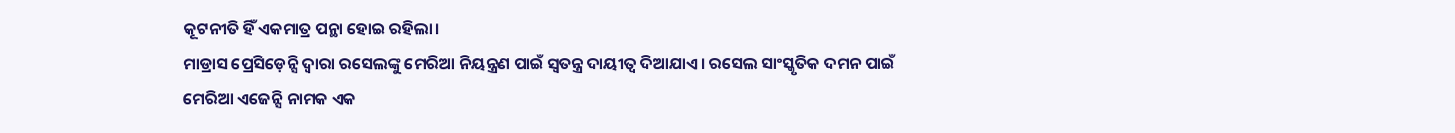କୂଟନୀତି ହିଁ ଏକମାତ୍ର ପନ୍ଥା ହୋଇ ରହିଲା।
ମାଡ୍ରାସ ପ୍ରେସିଡ଼େନ୍ସି ଦ୍ୱାରା ରସେଲଙ୍କୁ ମେରିଆ ନିୟନ୍ତ୍ରଣ ପାଇଁ ସ୍ୱତନ୍ତ୍ର ଦାୟୀତ୍ୱ ଦିଆଯାଏ। ରସେଲ ସାଂସ୍କୃତିକ ଦମନ ପାଇଁ ମେରିଆ ଏଜେନ୍ସି ନାମକ ଏକ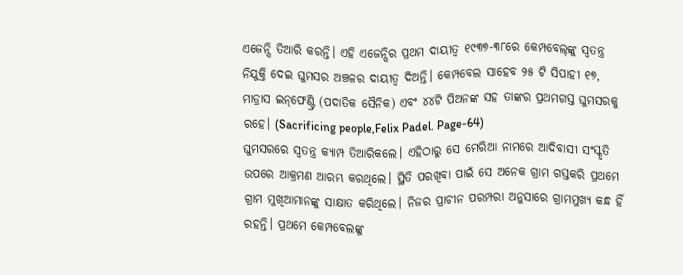ଏଜେନ୍ସି ତିଆରି କରନ୍ତି। ଏହି ଏଜେନ୍ସିର ପ୍ରଥମ ଦାୟୀତ୍ୱ ୧୯୩୭-୩୮ରେ କେମ୍ପବେଲ୍‌ଙ୍କୁ ସ୍ୱତନ୍ତ୍ର ନିଯୁକ୍ତି ଦେଇ ଘୁମସର ଅଞ୍ଚଳର ଦାୟୀତ୍ୱ ଦିଅନ୍ତି। କେମ୍ପବେଲ ସାହେବ ୨୫ ଟି ସିପାହୀ ୧୭, ମାଡ୍ରାସ ଇନ୍‌ଫେଣ୍ଟ୍ରି (ପଦାତିକ ସୈନିକ) ଏବଂ ୪୪ଟି ପିଅନଙ୍କ ସହ ତାଙ୍କର ପ୍ରଥମଗସ୍ତ ଘୁମସରକୁ ରହେ। (Sacrificing people,Felix Padel. Page-64)
ଘୁମସରରେ ସ୍ୱତନ୍ତ୍ର କ୍ୟାମ୍ପ ତିଆରିକଲେ। ଏହିଠାରୁ ସେ ମେରିଆ ନାମରେ ଆଦିବାସୀ ସଂସ୍କୃତି ଉପରେ ଆକ୍ରମଣ ଆରମ୍ଭ କରଥିଲେ। ସ୍ଥିତି ପରଖିବା ପାଇଁ ସେ ଅନେକ ଗ୍ରାମ ଗସ୍ତକରି ପ୍ରଥମେ ଗ୍ରାମ ମୁଖିଆମାନଙ୍କୁ ସାକ୍ଷାତ କରିଥିଲେ। ନିଜର ପ୍ରାଚୀନ ପରମ୍ପରା ଅନୁସାରେ ଗ୍ରାମମୁଖ୍ୟ କନ୍ଧ ହିଁ ରହନ୍ତି। ପ୍ରଥମେ କେମ୍ପବେଲଙ୍କୁ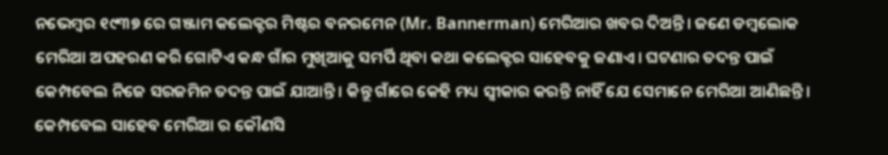ନଭେମ୍ବର ୧୯୩୭ ରେ ଗଞ୍ଜାମ କଲେକ୍ଟର ମିଷ୍ଟର ବନରମେନ (Mr. Bannerman) ମେରିଆର ଖବର ଦିଅନ୍ତି। ଜଣେ ଡମ୍ବଲୋକ ମେରିଆ ଅପହରଣ କରି ଗୋଟିଏ କନ୍ଧ ଗାଁର ମୁଖିଆକୁ ସମର୍ପି ଥିବା କଥା କଲେକ୍ଟର ସାହେବକୁ ଜଣାଏ। ଘଟଣାର ତଦନ୍ତ ପାଇଁ କେମ୍ପବେଲ ନିଜେ ସରଜମିନ ତଦନ୍ତ ପାଇଁ ଯାଆନ୍ତି। କିନ୍ତୁ ଗାଁରେ କେହି ମଧ୍ୟ ସ୍ୱୀକାର କରନ୍ତି ନାହିଁ ଯେ ସେମାନେ ମେରିଆ ଆଣିଛନ୍ତି। କେମ୍ପବେଲ ସାହେବ ମେରିଆ ର କୌଣସି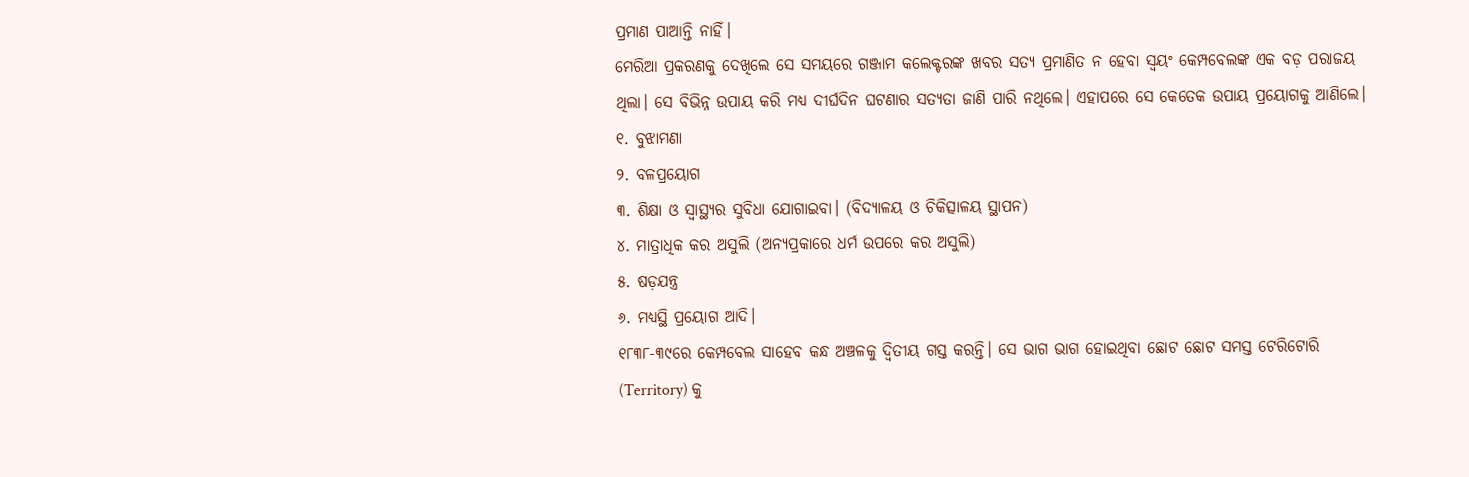ପ୍ରମାଣ ପାଆନ୍ତି ନାହିଁ।
ମେରିଆ ପ୍ରକରଣକୁ ଦେଖିଲେ ସେ ସମୟରେ ଗଞ୍ଜାମ କଲେକ୍ଟରଙ୍କ ଖବର ସତ୍ୟ ପ୍ରମାଣିତ ନ ହେବା ସ୍ୱୟଂ କେମ୍ପବେଲଙ୍କ ଏକ ବଡ଼ ପରାଜୟ ଥିଲା। ସେ ବିଭିନ୍ନ ଉପାୟ କରି ମଧ୍ୟ ଦୀର୍ଘଦିନ ଘଟଣାର ସତ୍ୟତା ଜାଣି ପାରି ନଥିଲେ। ଏହାପରେ ସେ କେତେକ ଉପାୟ ପ୍ରୟୋଗକୁ ଆଣିଲେ।
୧. ବୁଝାମଣା
୨. ବଳପ୍ରୟୋଗ
୩. ଶିକ୍ଷା ଓ ସ୍ୱାସ୍ଥ୍ୟର ସୁବିଧା ଯୋଗାଇବା। (ବିଦ୍ୟାଳୟ ଓ ଚିକିତ୍ସାଳୟ ସ୍ଥାପନ)
୪. ମାତ୍ରାଧିକ କର ଅସୁଲି (ଅନ୍ୟପ୍ରକାରେ ଧର୍ମ ଉପରେ କର ଅସୁଲି)
୫. ଷଡ଼ଯନ୍ତ୍ର
୬. ମଧ୍ୟସ୍ଥି ପ୍ରୟୋଗ ଆଦି।
୧୮୩୮-୩୯ରେ କେମ୍ପବେଲ ସାହେବ କନ୍ଧ ଅଞ୍ଚଳକୁ ଦ୍ୱିତୀୟ ଗସ୍ତ କରନ୍ତି। ସେ ଭାଗ ଭାଗ ହୋଇଥିବା ଛୋଟ ଛୋଟ ସମସ୍ତ ଟେରିଟୋରି (Territory) କୁ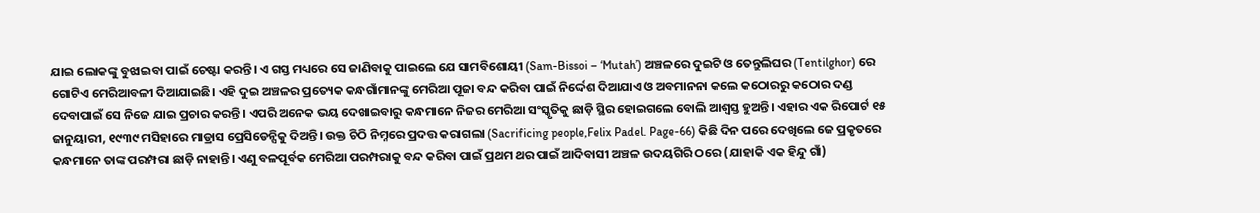ଯାଇ ଲୋକଙ୍କୁ ବୁଝାଇବା ପାଇଁ ଚେଷ୍ଟା କରନ୍ତି। ଏ ଗସ୍ତ ମଧ୍ୟରେ ସେ ଜାଣିବାକୁ ପାଇଲେ ଯେ ସାମବିଶୋୟୀ (Sam-Bissoi – ‘Mutah’) ଅଞ୍ଚଳରେ ଦୁଇଟି ଓ ତେନ୍ତୁଲିଘର (Tentilghor) ରେ ଗୋଟିଏ ମେରିଆବଳୀ ଦିଆଯାଇଛି। ଏହି ଦୁଇ ଅଞ୍ଚଳର ପ୍ରତ୍ୟେକ କନ୍ଧଗାଁମାନଙ୍କୁ ମେରିଆ ପୂଜା ବନ୍ଦ କରିବା ପାଇଁ ନିର୍ଦ୍ଦେଶ ଦିଆଯାଏ ଓ ଅବମାନନା କଲେ କଠୋରରୁ କଠୋର ଦଣ୍ଡ ଦେବାପାଇଁ ସେ ନିଜେ ଯାଇ ପ୍ରଚାର କରନ୍ତି। ଏପରି ଅନେକ ଭୟ ଦେଖାଇବାରୁ କନ୍ଧମାନେ ନିଜର ମେରିଆ ସଂସ୍କୃତିକୁ ଛାଡ଼ି ସ୍ଥିର ହୋଇଗଲେ ବୋଲି ଆଶ୍ୱସ୍ତ ହୁଅନ୍ତି। ଏହାର ଏକ ରିପୋର୍ଟ ୧୫ ଜାନୁୟାରୀ, ୧୯୩୯ ମସିହାରେ ମାଡ୍ରାସ ପ୍ରେସିଡେନ୍ସିକୁ ଦିଅନ୍ତି। ଉକ୍ତ ଚିଠି ନିମ୍ନରେ ପ୍ରଦତ୍ତ କରାଗଲା (Sacrificing people,Felix Padel. Page-66) କିଛି ଦିନ ପରେ ଦେଖିଲେ ଜେ ପ୍ରକୃତରେ କନ୍ଧମାନେ ତାଙ୍କ ପରମ୍ପରା ଛାଡ଼ି ନାହାନ୍ତି। ଏଣୁ ବଳପୂର୍ବକ ମେରିଆ ପରମ୍ପରାକୁ ବନ୍ଦ କରିବା ପାଇଁ ପ୍ରଥମ ଥର ପାଇଁ ଆଦିବାସୀ ଅଞ୍ଚଳ ଉଦୟଗିରି ଠରେ (ଯାହାକି ଏକ ହିନ୍ଦୁ ଗାଁ)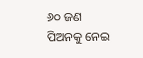୬୦ ଜଣ ପିଅନକୁ ନେଇ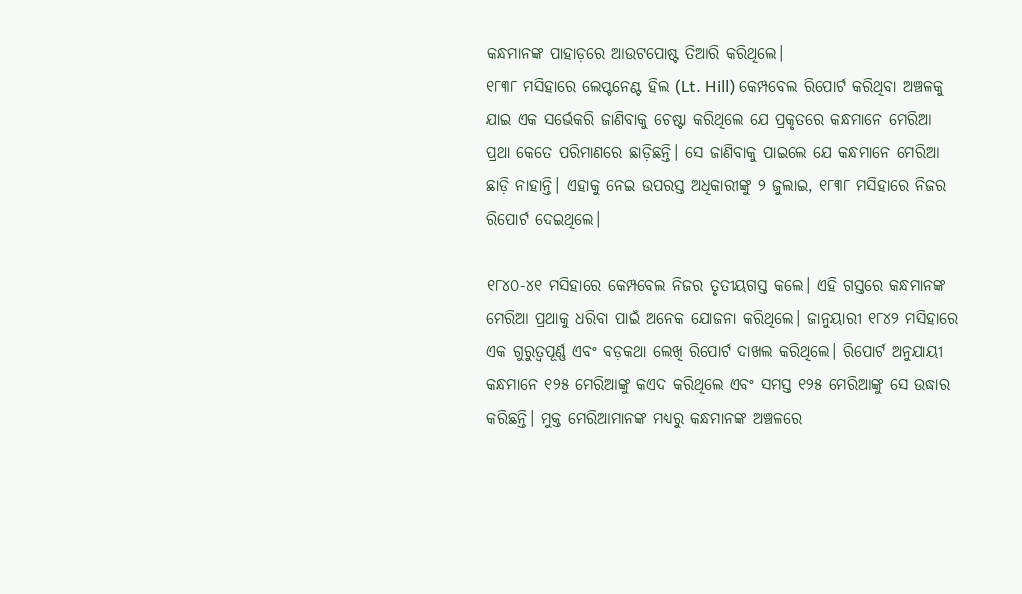କନ୍ଧମାନଙ୍କ ପାହାଡ଼ରେ ଆଉଟପୋଷ୍ଟ ତିଆରି କରିଥିଲେ।
୧୮୩୮ ମସିହାରେ ଲେପ୍ଟନେଣ୍ଟ ହିଲ (Lt. Hill) କେମ୍ପବେଲ ରିପୋର୍ଟ କରିଥିବା ଅଞ୍ଚଳକୁ ଯାଇ ଏକ ସର୍ଭେକରି ଜାଣିବାକୁ ଚେଷ୍ଟା କରିଥିଲେ ଯେ ପ୍ରକୃତରେ କନ୍ଧମାନେ ମେରିଆ ପ୍ରଥା କେତେ ପରିମାଣରେ ଛାଡ଼ିଛନ୍ତି। ସେ ଜାଣିବାକୁ ପାଇଲେ ଯେ କନ୍ଧମାନେ ମେରିଆ ଛାଡ଼ି ନାହାନ୍ତି। ଏହାକୁ ନେଇ ଉପରସ୍ତ ଅଧିକାରୀଙ୍କୁ ୨ ଜୁଲାଇ, ୧୮୩୮ ମସିହାରେ ନିଜର ରିପୋର୍ଟ ଦେଇଥିଲେ।

୧୮୪୦-୪୧ ମସିହାରେ କେମ୍ପବେଲ ନିଜର ତୃତୀୟଗସ୍ତ କଲେ। ଏହି ଗସ୍ତରେ କନ୍ଧମାନଙ୍କ ମେରିଆ ପ୍ରଥାକୁ ଧରିବା ପାଇଁ ଅନେକ ଯୋଜନା କରିଥିଲେ। ଜାନୁୟାରୀ ୧୮୪୨ ମସିହାରେ ଏକ ଗୁରୁତ୍ୱପୂର୍ଣ୍ଣ ଏବଂ ବଡ଼କଥା ଲେଖି ରିପୋର୍ଟ ଦାଖଲ କରିଥିଲେ। ରିପୋର୍ଟ ଅନୁଯାୟୀ କନ୍ଧମାନେ ୧୨୫ ମେରିଆଙ୍କୁ କଏଦ କରିଥିଲେ ଏବଂ ସମସ୍ତ ୧୨୫ ମେରିଆଙ୍କୁ ସେ ଉଦ୍ଧାର କରିଛନ୍ତି। ମୁକ୍ତ ମେରିଆମାନଙ୍କ ମଧ୍ୟରୁ କନ୍ଧମାନଙ୍କ ଅଞ୍ଚଳରେ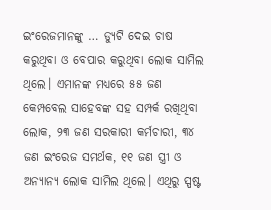ଇଂରେଜମାନଙ୍କୁ … ଡ୍ୟୁଟି ଦେଇ ଚାଷ କରୁଥିବା ଓ ବେପାର କରୁଥିବା ଲୋକ ସାମିଲ ଥିଲେ। ଏମାନଙ୍କ ମଧ୍ୟରେ ୫୫ ଜଣ କେମ୍ପବେଲ ସାହେବଙ୍କ ସହ ସମ୍ପର୍କ ରଖିଥିବା ଲୋକ, ୨୩ ଜଣ ସରକାରୀ କର୍ମଚାରୀ, ୩୪ ଜଣ ଇଂରେଜ ସମର୍ଥକ, ୧୧ ଜଣ ସ୍ତ୍ରୀ ଓ ଅନ୍ୟାନ୍ୟ ଲୋକ ସାମିଲ ଥିଲେ। ଏଥିରୁ ସ୍ପଷ୍ଟ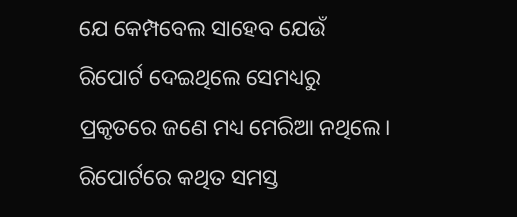ଯେ କେମ୍ପବେଲ ସାହେବ ଯେଉଁ ରିପୋର୍ଟ ଦେଇଥିଲେ ସେମଧ୍ୟରୁ ପ୍ରକୃତରେ ଜଣେ ମଧ୍ୟ ମେରିଆ ନଥିଲେ। ରିପୋର୍ଟରେ କଥିତ ସମସ୍ତ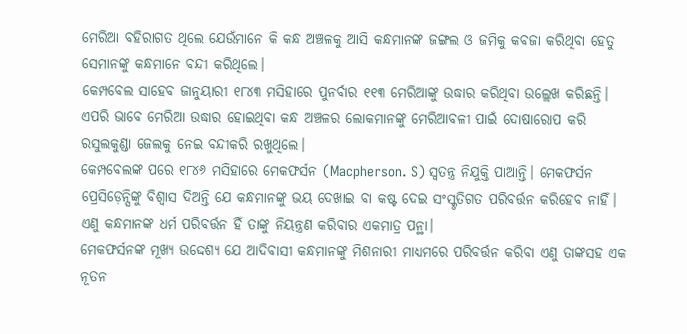ମେରିଆ ବହିରାଗତ ଥିଲେ ଯେଉଁମାନେ କି କନ୍ଧ ଅଞ୍ଚଳକୁ ଆସି କନ୍ଧମାନଙ୍କ ଜଙ୍ଗଲ ଓ ଜମିକୁ କବଜା କରିଥିବା ହେତୁ ସେମାନଙ୍କୁ କନ୍ଧମାନେ ବନ୍ଦୀ କରିଥିଲେ।
କେମ୍ପବେଲ ସାହେବ ଜାନୁୟାରୀ ୧୮୪୩ ମସିହାରେ ପୁନର୍ବାର ୧୧୩ ମେରିଆଙ୍କୁ ଉଦ୍ଧାର କରିଥିବା ଉଲ୍ଲେଖ କରିଛନ୍ତି। ଏପରି ଭାବେ ମେରିଆ ଉଦ୍ଧାର ହୋଇଥିବା କନ୍ଧ ଅଞ୍ଚଳର ଲୋକମାନଙ୍କୁ ମେରିଆବଳୀ ପାଇଁ ଦୋଷାରୋପ କରି ରସୁଲକୁଣ୍ଡା ଜେଲକୁ ନେଇ ବନ୍ଦୀକରି ରଖୁଥିଲେ।
କେମ୍ପବେଲଙ୍କ ପରେ ୧୮୪୬ ମସିହାରେ ମେକଫର୍ସନ (Macpherson. S) ସ୍ୱତନ୍ତ୍ର ନିଯୁକ୍ତି ପାଆନ୍ତି। ମେକଫର୍ସନ ପ୍ରେସିଡ଼େନ୍ସିଙ୍କୁ ବିଶ୍ୱାସ ଦିଅନ୍ତି ଯେ କନ୍ଧମାନଙ୍କୁ ଭୟ ଦେଖାଇ ବା କଷ୍ଟ ଦେଇ ସଂସ୍କୃତିଗତ ପରିବର୍ତ୍ତନ କରିହେବ ନାହିଁ। ଏଣୁ କନ୍ଧମାନଙ୍କ ଧର୍ମ ପରିବର୍ତ୍ତନ ହିଁ ତାଙ୍କୁ ନିୟନ୍ତ୍ରଣ କରିବାର ଏକମାତ୍ର ପନ୍ଥା।
ମେକଫର୍ସନଙ୍କ ମୂଖ୍ୟ ଉଦ୍ଦେଶ୍ୟ ଯେ ଆଦିବାସୀ କନ୍ଧମାନଙ୍କୁ ମିଶନାରୀ ମାଧ୍ୟମରେ ପରିବର୍ତ୍ତନ କରିବା ଏଣୁ ତାଙ୍କସହ ଏକ ନୂତନ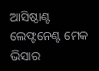ଆସିଷ୍ଠାଣ୍ଟ ଲେଫ୍ଟନେଣ୍ଟ ମେକ ଭିସାର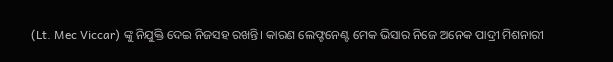(Lt. Mec Viccar) ଙ୍କୁ ନିଯୁକ୍ତି ଦେଇ ନିଜସହ ରଖନ୍ତି। କାରଣ ଲେଫ୍ଟନେଣ୍ଟ ମେକ ଭିସାର ନିଜେ ଅନେକ ପାଦ୍ରୀ ମିଶନାରୀ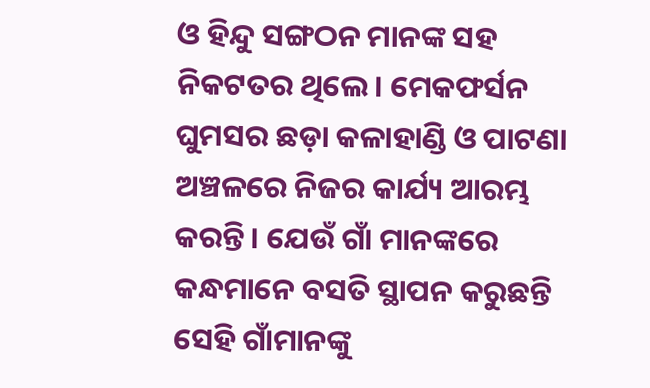ଓ ହିନ୍ଦୁ ସଙ୍ଗଠନ ମାନଙ୍କ ସହ ନିକଟତର ଥିଲେ। ମେକଫର୍ସନ ଘୁମସର ଛଡ଼ା କଳାହାଣ୍ଡି ଓ ପାଟଣା ଅଞ୍ଚଳରେ ନିଜର କାର୍ଯ୍ୟ ଆରମ୍ଭ କରନ୍ତି। ଯେଉଁ ଗାଁ ମାନଙ୍କରେ କନ୍ଧମାନେ ବସତି ସ୍ଥାପନ କରୁଛନ୍ତି ସେହି ଗାଁମାନଙ୍କୁ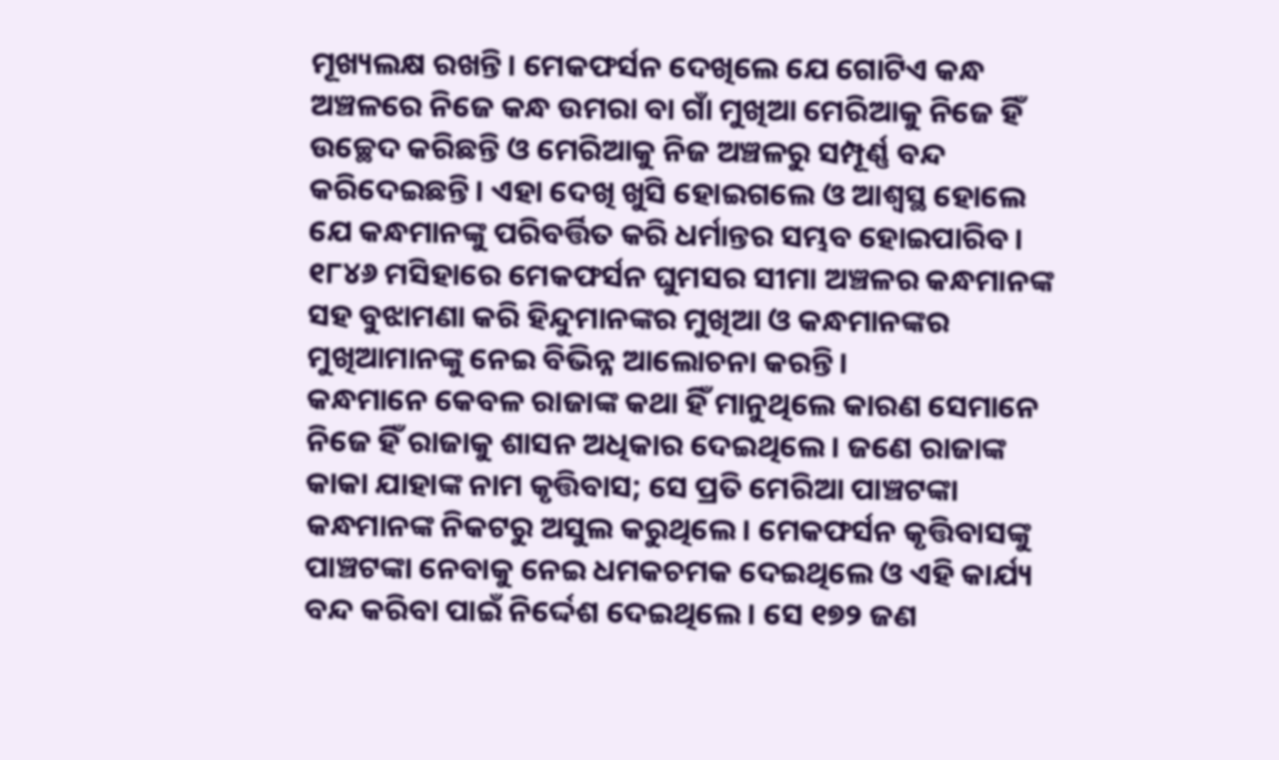ମୂଖ୍ୟଲକ୍ଷ ରଖନ୍ତି। ମେକଫର୍ସନ ଦେଖିଲେ ଯେ ଗୋଟିଏ କନ୍ଧ ଅଞ୍ଚଳରେ ନିଜେ କନ୍ଧ ଉମରା ବା ଗାଁ ମୁଖିଆ ମେରିଆକୁ ନିଜେ ହିଁ ଉଚ୍ଛେଦ କରିଛନ୍ତି ଓ ମେରିଆକୁ ନିଜ ଅଞ୍ଚଳରୁ ସମ୍ପୂର୍ଣ୍ଣ ବନ୍ଦ କରିଦେଇଛନ୍ତି। ଏହା ଦେଖି ଖୁସି ହୋଇଗଲେ ଓ ଆଶ୍ୱସ୍ଥ ହୋଲେ ଯେ କନ୍ଧମାନଙ୍କୁ ପରିବର୍ତ୍ତିତ କରି ଧର୍ମାନ୍ତର ସମ୍ଭବ ହୋଇପାରିବ। ୧୮୪୬ ମସିହାରେ ମେକଫର୍ସନ ଘୁମସର ସୀମା ଅଞ୍ଚଳର କନ୍ଧମାନଙ୍କ ସହ ବୁଝାମଣା କରି ହିନ୍ଦୁମାନଙ୍କର ମୁଖିଆ ଓ କନ୍ଧମାନଙ୍କର ମୁଖିଆମାନଙ୍କୁ ନେଇ ବିଭିନ୍ନ ଆଲୋଚନା କରନ୍ତି।
କନ୍ଧମାନେ କେବଳ ରାଜାଙ୍କ କଥା ହିଁ ମାନୁଥିଲେ କାରଣ ସେମାନେ ନିଜେ ହିଁ ରାଜାକୁ ଶାସନ ଅଧିକାର ଦେଇଥିଲେ। ଜଣେ ରାଜାଙ୍କ କାକା ଯାହାଙ୍କ ନାମ କୃତ୍ତିବାସ; ସେ ପ୍ରତି ମେରିଆ ପାଞ୍ଚଟଙ୍କା କନ୍ଧମାନଙ୍କ ନିକଟରୁ ଅସୁଲ କରୁଥିଲେ। ମେକଫର୍ସନ କୃତ୍ତିବାସଙ୍କୁ ପାଞ୍ଚଟଙ୍କା ନେବାକୁ ନେଇ ଧମକଚମକ ଦେଇଥିଲେ ଓ ଏହି କାର୍ଯ୍ୟ ବନ୍ଦ କରିବା ପାଇଁ ନିର୍ଦ୍ଦେଶ ଦେଇଥିଲେ। ସେ ୧୭୨ ଜଣ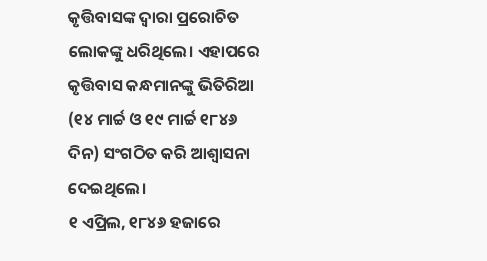କୃତ୍ତିବାସଙ୍କ ଦ୍ୱାରା ପ୍ରରୋଚିତ ଲୋକଙ୍କୁ ଧରିଥିଲେ। ଏହାପରେ କୃତ୍ତିବାସ କନ୍ଧମାନଙ୍କୁ ଭିତିରିଆ (୧୪ ମାର୍ଚ୍ଚ ଓ ୧୯ ମାର୍ଚ୍ଚ ୧୮୪୬ ଦିନ) ସଂଗଠିତ କରି ଆଶ୍ୱାସନା ଦେଇଥିଲେ।
୧ ଏପ୍ରିଲ, ୧୮୪୬ ହଜାରେ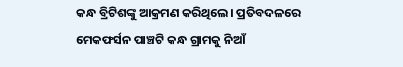କନ୍ଧ ବ୍ରିଟିଶଙ୍କୁ ଆକ୍ରମଣ କରିଥିଲେ। ପ୍ରତିବଦଳରେ ମେକଫର୍ସନ ପାଞ୍ଚଟି କନ୍ଧ ଗ୍ରାମକୁ ନିଆଁ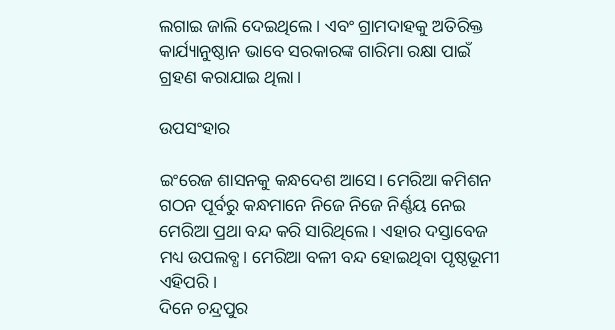ଲଗାଇ ଜାଲି ଦେଇଥିଲେ। ଏବଂ ଗ୍ରାମଦାହକୁ ଅତିରିକ୍ତ କାର୍ଯ୍ୟାନୁଷ୍ଠାନ ଭାବେ ସରକାରଙ୍କ ଗାରିମା ରକ୍ଷା ପାଇଁ ଗ୍ରହଣ କରାଯାଇ ଥିଲା।

ଉପସଂହାର

ଇଂରେଜ ଶାସନକୁ କନ୍ଧଦେଶ ଆସେ। ମେରିଆ କମିଶନ ଗଠନ ପୂର୍ବରୁ କନ୍ଧମାନେ ନିଜେ ନିଜେ ନିର୍ଣ୍ଣୟ ନେଇ ମେରିଆ ପ୍ରଥା ବନ୍ଦ କରି ସାରିଥିଲେ। ଏହାର ଦସ୍ତାବେଜ ମଧ୍ୟ ଉପଲବ୍ଧ। ମେରିଆ ବଳୀ ବନ୍ଦ ହୋଇଥିବା ପୃଷ୍ଠଭୂମୀ ଏହିପରି।
ଦିନେ ଚନ୍ଦ୍ରପୁର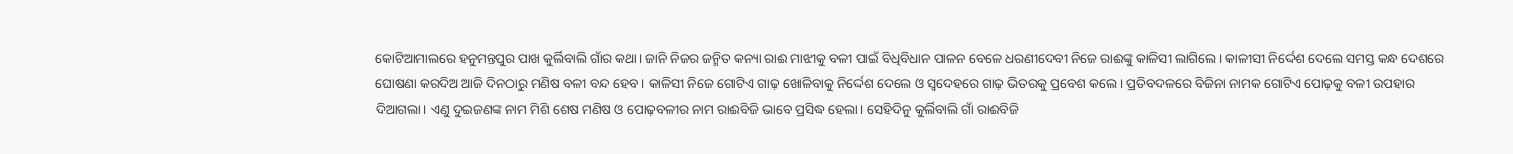କୋଟିଆମାଲରେ ହନୁମନ୍ତପୁର ପାଖ କୁର୍ଲିବାଲି ଗାଁର କଥା। ଜାନି ନିଜର ଜନ୍ମିତ କନ୍ୟା ରାଈ ମାଝୀକୁ ବଳୀ ପାଇଁ ବିଧିବିଧାନ ପାଳନ ବେଳେ ଧରଣୀଦେବୀ ନିଜେ ରାଈଙ୍କୁ କାଳିସୀ ଲାଗିଲେ। କାଳୀସୀ ନିର୍ଦ୍ଦେଶ ଦେଲେ ସମସ୍ତ କନ୍ଧ ଦେଶରେ ଘୋଷଣା କରଦିଅ ଆଜି ଦିନଠାରୁ ମଣିଷ ବଳୀ ବନ୍ଦ ହେବ। କାଳିସୀ ନିଜେ ଗୋଟିଏ ଗାଢ଼ ଖୋଳିବାକୁ ନିର୍ଦ୍ଦେଶ ଦେଲେ ଓ ସ୍ୱଦେହରେ ଗାଢ଼ ଭିତରକୁ ପ୍ରବେଶ କଲେ। ପ୍ରତିବଦଳରେ ବିଜିନା ନାମକ ଗୋଟିଏ ପୋଢ଼କୁ ବଳୀ ଉପହାର ଦିଆଗଲା। ଏଣୁ ଦୁଇଜଣଙ୍କ ନାମ ମିଶି ଶେଷ ମଣିଷ ଓ ପୋଢ଼ବଳୀର ନାମ ରାଈବିଜି ଭାବେ ପ୍ରସିଦ୍ଧ ହେଲା। ସେହିଦିନୁ କୁର୍ଲିବାଲି ଗାଁ ରାଈବିଜି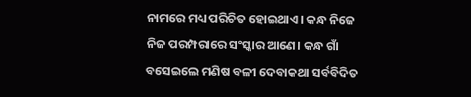ନାମରେ ମଧ୍ୟ ପରିଚିତ ହୋଇଥାଏ। କନ୍ଧ ନିଜେ ନିଜ ପରମ୍ପରାରେ ସଂସ୍କାର ଆଣେ। କନ୍ଧ ଗାଁ ବସେଇଲେ ମଣିଷ ବଳୀ ଦେବାକଥା ସର୍ବବିଦିତ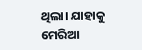ଥିଲା। ଯାହାକୁ ମେରିଆ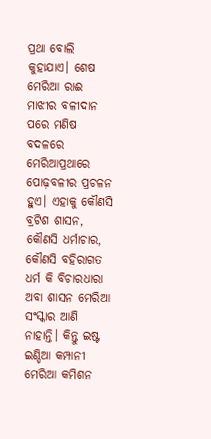ପ୍ରଥା ବୋଲି କୁହାଯାଏ। ଶେଷ ମେରିଆ ରାଈ ମାଝୀର ବଳୀଦାନ ପରେ ମଣିଷ ବଦଳରେ ମେରିଆପ୍ରଥାରେ ପୋଢ଼ବଳୀର ପ୍ରଚଳନ ହୁଏ। ଏହାକୁ କୌଣସି ବ୍ରଟିଶ ଶାସନ, କୌଣସି ଧର୍ମାଚାର, କୌଣସି ବହିରାଗତ ଧର୍ମ କି ବିଚାରଧାରା ଅବା ଶାସନ ମେରିଆ ସଂସ୍କାର ଆଣି ନାହାନ୍ତି। କିନ୍ତୁ ଇଷ୍ଟ ଇଣ୍ଡିଆ କମ୍ପାନୀ ମେରିଆ କମିଶନ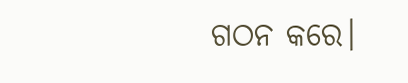ଗଠନ କରେ।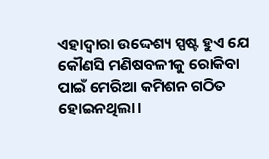ଏହାଦ୍ୱାରା ଉଦ୍ଦେଶ୍ୟ ସ୍ପଷ୍ଟ ହୁଏ ଯେ କୌଣସି ମଣିଷବଳୀକୁ ରୋକିବା ପାଇଁ ମେରିଆ କମିଶନ ଗଠିତ ହୋଇନଥିଲା।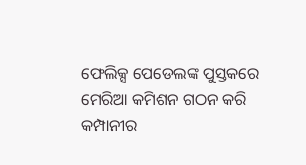ଫେଲିକ୍ସ ପେଡେଲଙ୍କ ପୁସ୍ତକରେ ମେରିଆ କମିଶନ ଗଠନ କରି କମ୍ପାନୀର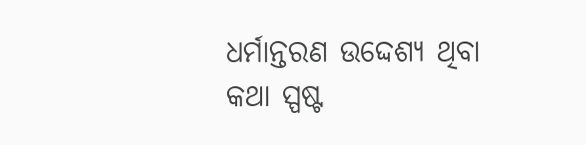ଧର୍ମାନ୍ତରଣ ଉଦ୍ଦେଶ୍ୟ ଥିବା କଥା ସ୍ପଷ୍ଟ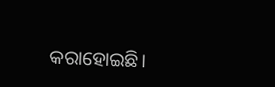କରାହୋଇଛି।